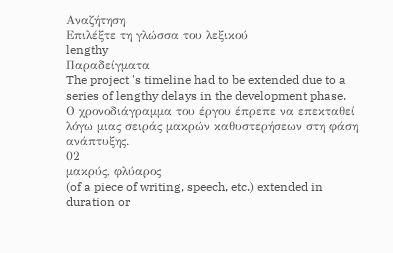Αναζήτηση
Επιλέξτε τη γλώσσα του λεξικού
lengthy
Παραδείγματα
The project 's timeline had to be extended due to a series of lengthy delays in the development phase.
Ο χρονοδιάγραμμα του έργου έπρεπε να επεκταθεί λόγω μιας σειράς μακρών καθυστερήσεων στη φάση ανάπτυξης.
02
μακρύς, φλύαρος
(of a piece of writing, speech, etc.) extended in duration or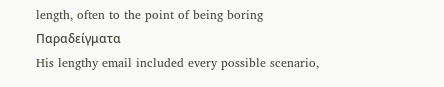length, often to the point of being boring
Παραδείγματα
His lengthy email included every possible scenario,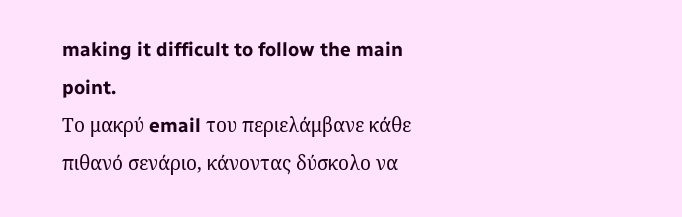making it difficult to follow the main point.
Το μακρύ email του περιελάμβανε κάθε πιθανό σενάριο, κάνοντας δύσκολο να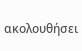ακολουθήσει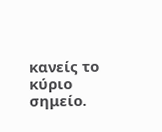κανείς το κύριο σημείο.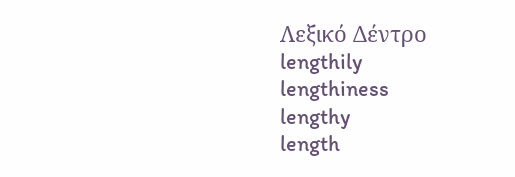Λεξικό Δέντρο
lengthily
lengthiness
lengthy
length